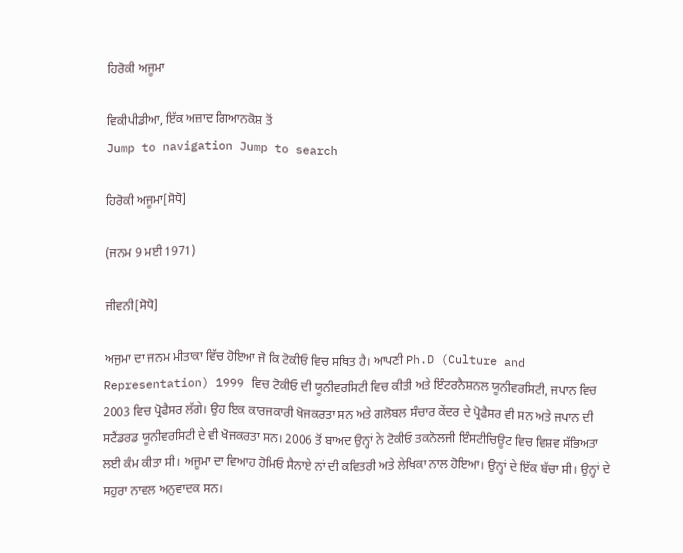ਹਿਰੋਕੀ ਅਜੂਮਾ

ਵਿਕੀਪੀਡੀਆ, ਇੱਕ ਅਜ਼ਾਦ ਗਿਆਨਕੋਸ਼ ਤੋਂ
Jump to navigation Jump to search

ਹਿਰੋਕੀ ਅਜੂਮਾ[ਸੋਧੋ]

(ਜਨਮ 9 ਮਈ 1971)

ਜੀਵਨੀ[ਸੋਧੋ]

ਅਜੁਮਾ ਦਾ ਜਨਮ ਮੀਤਾਕਾ ਵਿੱਚ ਹੋਇਆ ਜੋ ਕਿ ਟੋਕੀਓ ਵਿਚ ਸਥਿਤ ਹੈ। ਆਪਣੀ Ph.D (Culture and Representation) 1999 ਵਿਚ ਟੋਕੀਓ ਦੀ ਯੂਨੀਵਰਸਿਟੀ ਵਿਚ ਕੀਤੀ ਅਤੇ ਇੰਟਰਨੈਸ਼ਨਲ ਯੂਨੀਵਰਸਿਟੀ, ਜਪਾਨ ਵਿਚ 2003 ਵਿਚ ਪ੍ਰੋਫੈਸਰ ਲੱਗੇ। ਉਹ ਇਕ ਕਾਰਜਕਾਰੀ ਖੋਜਕਰਤਾ ਸਨ ਅਤੇ ਗਲੋਬਲ ਸੰਚਾਰ ਕੇਂਦਰ ਦੇ ਪ੍ਰੋਫੈਸਰ ਵੀ ਸਨ ਅਤੇ ਜਪਾਨ ਦੀ ਸਟੈਂਡਰਡ ਯੂਨੀਵਰਸਿਟੀ ਦੇ ਵੀ ਖੋਜਕਰਤਾ ਸਨ। 2006 ਤੋਂ ਬਾਅਦ ਉਨ੍ਹਾਂ ਨੇ ਟੋਕੀਓ ਤਕਨੋਲਜੀ ਇੰਸਟੀਚਿਊਟ ਵਿਚ ਵਿਸ਼ਵ ਸੱਭਿਅਤਾ ਲਈ ਕੰਮ ਕੀਤਾ ਸੀ। ਅਜੂਮਾ ਦਾ ਵਿਆਹ ਹੋਮਿਓ ਸੈਨਾਏ ਨਾਂ ਦੀ ਕਵਿਤਰੀ ਅਤੇ ਲੇਖਿਕਾ ਨਾਲ ਹੋਇਆ। ਉਨ੍ਹਾਂ ਦੇ ਇੱਕ ਬੱਚਾ ਸੀ। ਉਨ੍ਹਾਂ ਦੇ ਸਹੁਰਾ ਨਾਵਲ ਅਨੁਵਾਦਕ ਸਨ।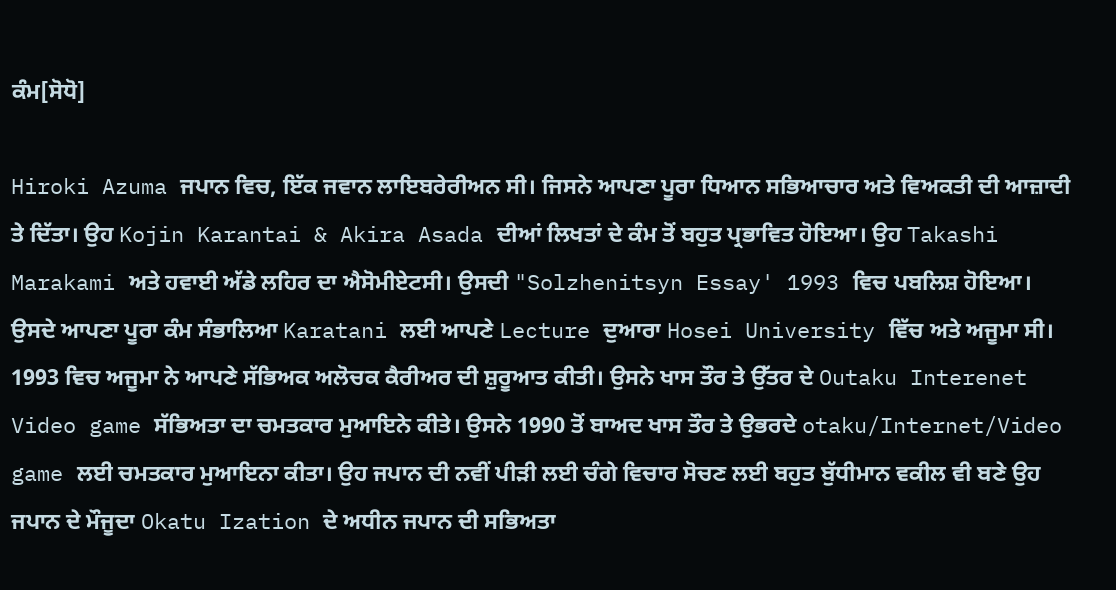ਕੰਮ[ਸੋਧੋ]

Hiroki Azuma ਜਪਾਨ ਵਿਚ, ਇੱਕ ਜਵਾਨ ਲਾਇਬਰੇਰੀਅਨ ਸੀ। ਜਿਸਨੇ ਆਪਣਾ ਪੂਰਾ ਧਿਆਨ ਸਭਿਆਚਾਰ ਅਤੇ ਵਿਅਕਤੀ ਦੀ ਆਜ਼ਾਦੀ ਤੇ ਦਿੱਤਾ। ਉਹ Kojin Karantai & Akira Asada ਦੀਆਂ ਲਿਖਤਾਂ ਦੇ ਕੰਮ ਤੋਂ ਬਹੁਤ ਪ੍ਰਭਾਵਿਤ ਹੋਇਆ। ਉਹ Takashi Marakami ਅਤੇ ਹਵਾਈ ਅੱਡੇ ਲਹਿਰ ਦਾ ਐਸੋਮੀਏਟਸੀ। ਉਸਦੀ "Solzhenitsyn Essay' 1993 ਵਿਚ ਪਬਲਿਸ਼ ਹੋਇਆ। ਉਸਦੇ ਆਪਣਾ ਪੂਰਾ ਕੰਮ ਸੰਭਾਲਿਆ Karatani ਲਈ ਆਪਣੇ Lecture ਦੁਆਰਾ Hosei University ਵਿੱਚ ਅਤੇ ਅਜੂਮਾ ਸੀ। 1993 ਵਿਚ ਅਜੂਮਾ ਨੇ ਆਪਣੇ ਸੱਭਿਅਕ ਅਲੋਚਕ ਕੈਰੀਅਰ ਦੀ ਸ਼ੁਰੂਆਤ ਕੀਤੀ। ਉਸਨੇ ਖਾਸ ਤੌਰ ਤੇ ਉੱਤਰ ਦੇ Outaku Interenet Video game ਸੱਭਿਅਤਾ ਦਾ ਚਮਤਕਾਰ ਮੁਆਇਨੇ ਕੀਤੇ। ਉਸਨੇ 1990 ਤੋਂ ਬਾਅਦ ਖਾਸ ਤੌਰ ਤੇ ਉਭਰਦੇ otaku/Internet/Video game ਲਈ ਚਮਤਕਾਰ ਮੁਆਇਨਾ ਕੀਤਾ। ਉਹ ਜਪਾਨ ਦੀ ਨਵੀਂ ਪੀੜੀ ਲਈ ਚੰਗੇ ਵਿਚਾਰ ਸੋਚਣ ਲਈ ਬਹੁਤ ਬੁੱਧੀਮਾਨ ਵਕੀਲ ਵੀ ਬਣੇ ਉਹ ਜਪਾਨ ਦੇ ਮੌਜੂਦਾ Okatu Ization ਦੇ ਅਧੀਨ ਜਪਾਨ ਦੀ ਸਭਿਅਤਾ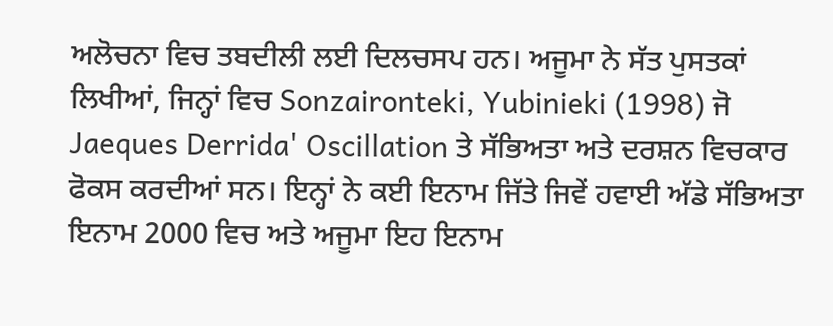ਅਲੋਚਨਾ ਵਿਚ ਤਬਦੀਲੀ ਲਈ ਦਿਲਚਸਪ ਹਨ। ਅਜੂਮਾ ਨੇ ਸੱਤ ਪੁਸਤਕਾਂ ਲਿਖੀਆਂ, ਜਿਨ੍ਹਾਂ ਵਿਚ Sonzaironteki, Yubinieki (1998) ਜੋ Jaeques Derrida' Oscillation ਤੇ ਸੱਭਿਅਤਾ ਅਤੇ ਦਰਸ਼ਨ ਵਿਚਕਾਰ ਫੋਕਸ ਕਰਦੀਆਂ ਸਨ। ਇਨ੍ਹਾਂ ਨੇ ਕਈ ਇਨਾਮ ਜਿੱਤੇ ਜਿਵੇਂ ਹਵਾਈ ਅੱਡੇ ਸੱਭਿਅਤਾ ਇਨਾਮ 2000 ਵਿਚ ਅਤੇ ਅਜੂਮਾ ਇਹ ਇਨਾਮ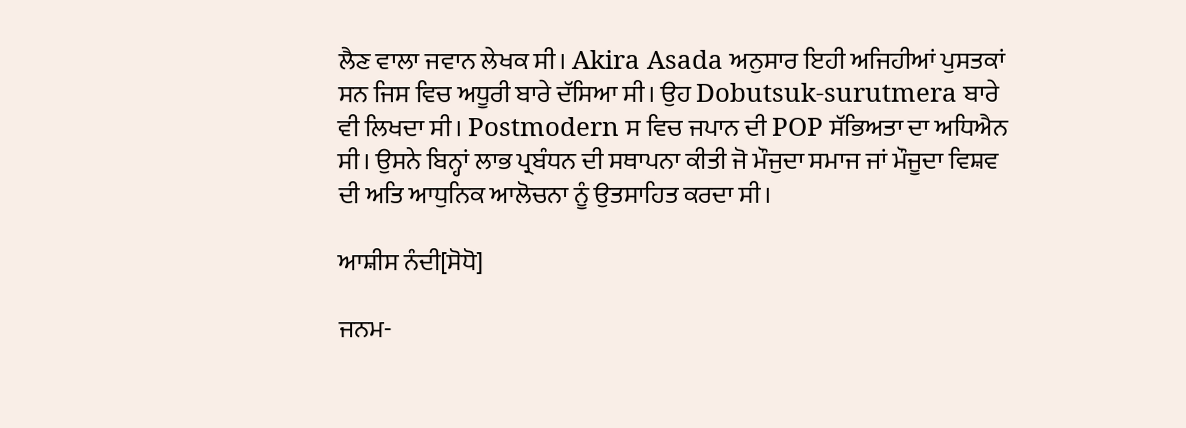ਲੈਣ ਵਾਲਾ ਜਵਾਨ ਲੇਖਕ ਸੀ। Akira Asada ਅਨੁਸਾਰ ਇਹੀ ਅਜਿਹੀਆਂ ਪੁਸਤਕਾਂ ਸਨ ਜਿਸ ਵਿਚ ਅਧੂਰੀ ਬਾਰੇ ਦੱਸਿਆ ਸੀ। ਉਹ Dobutsuk-surutmera ਬਾਰੇ ਵੀ ਲਿਖਦਾ ਸੀ। Postmodern ਸ ਵਿਚ ਜਪਾਨ ਦੀ POP ਸੱਭਿਅਤਾ ਦਾ ਅਧਿਐਨ ਸੀ। ਉਸਨੇ ਬਿਨ੍ਹਾਂ ਲਾਭ ਪ੍ਰਬੰਧਨ ਦੀ ਸਥਾਪਨਾ ਕੀਤੀ ਜੋ ਮੌਜੁਦਾ ਸਮਾਜ ਜਾਂ ਮੌਜੂਦਾ ਵਿਸ਼ਵ ਦੀ ਅਤਿ ਆਧੁਨਿਕ ਆਲੋਚਨਾ ਨੂੰ ਉਤਸਾਹਿਤ ਕਰਦਾ ਸੀ।

ਆਸ਼ੀਸ ਨੰਦੀ[ਸੋਧੋ]

ਜਨਮ-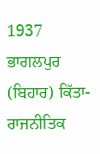1937 ਭਾਗਲਪੁਰ (ਬਿਹਾਰ) ਕਿੱਤਾ- ਰਾਜਨੀਤਿਕ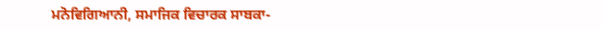ਮਨੋਵਿਗਿਆਨੀ, ਸਮਾਜਿਕ ਵਿਚਾਰਕ ਸਾਬਕਾ-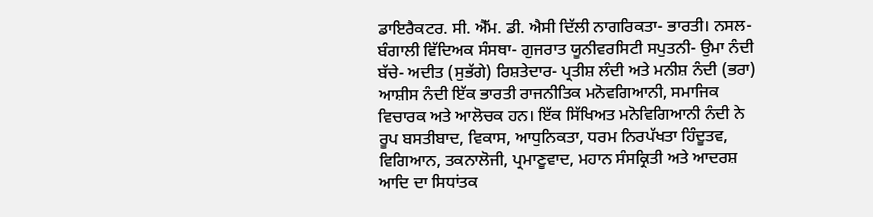ਡਾਇਰੈਕਟਰ. ਸੀ. ਐੱਮ. ਡੀ. ਐਸੀ ਦਿੱਲੀ ਨਾਗਰਿਕਤਾ- ਭਾਰਤੀ। ਨਸਲ- ਬੰਗਾਲੀ ਵਿੱਦਿਅਕ ਸੰਸਥਾ- ਗੁਜਰਾਤ ਯੂਨੀਵਰਸਿਟੀ ਸਪੁਤਨੀ- ਉਮਾ ਨੰਦੀ ਬੱਚੇ- ਅਦੀਤ (ਸੁਭੱਗੇ) ਰਿਸ਼ਤੇਦਾਰ- ਪ੍ਰਤੀਸ਼ ਲੰਦੀ ਅਤੇ ਮਨੀਸ਼ ਨੰਦੀ (ਭਰਾ) ਆਸ਼ੀਸ ਨੰਦੀ ਇੱਕ ਭਾਰਤੀ ਰਾਜਨੀਤਿਕ ਮਨੋਵਗਿਆਨੀ, ਸਮਾਜਿਕ ਵਿਚਾਰਕ ਅਤੇ ਆਲੋਚਕ ਹਨ। ਇੱਕ ਸਿੱਖਿਅਤ ਮਨੋਵਿਗਿਆਨੀ ਨੰਦੀ ਨੇ ਰੂਪ ਬਸਤੀਬਾਦ, ਵਿਕਾਸ, ਆਧੁਨਿਕਤਾ, ਧਰਮ ਨਿਰਪੱਖਤਾ ਹਿੰਦੂਤਵ, ਵਿਗਿਆਨ, ਤਕਨਾਲੋਜੀ, ਪ੍ਰਮਾਣੂਵਾਦ, ਮਹਾਨ ਸੰਸਕ੍ਰਿਤੀ ਅਤੇ ਆਦਰਸ਼ ਆਦਿ ਦਾ ਸਿਧਾਂਤਕ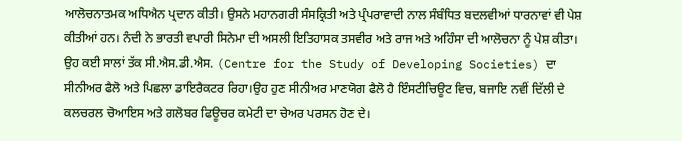ਆਲੋਚਨਾਤਮਕ ਅਧਿਐਨ ਪ੍ਰਦਾਨ ਕੀਤੀ। ਉਸਨੇ ਮਹਾਨਗਰੀ ਸੰਸਕ੍ਰਿਤੀ ਅਤੇ ਪ੍ਰੰਪਰਾਵਾਦੀ ਨਾਲ ਸੰਬੰਧਿਤ ਬਦਲਵੀਆਂ ਧਾਰਨਾਵਾਂ ਵੀ ਪੇਸ਼ ਕੀਤੀਆਂ ਹਨ। ਨੰਦੀ ਨੇ ਭਾਰਤੀ ਵਪਾਰੀ ਸਿਨੇਮਾ ਦੀ ਅਸਲੀ ਇਤਿਹਾਸਕ ਤਸਵੀਰ ਅਤੇ ਰਾਜ ਅਤੇ ਅਹਿੰਸਾ ਦੀ ਆਲੋਚਨਾ ਨੂੰ ਪੇਸ਼ ਕੀਤਾ। ਉਹ ਕਈ ਸਾਲਾਂ ਤੱਕ ਸੀ.ਐਸ.ਡੀ.ਐਸ. (Centre for the Study of Developing Societies) ਦਾ ਸੀਨੀਅਰ ਫੈਲੋ ਅਤੇ ਪਿਛਲਾ ਡਾਇਰੈਕਟਰ ਰਿਹਾ।ਉਹ ਹੁਣ ਸੀਨੀਅਰ ਮਾਣਯੋਗ ਫੈਲੋ ਹੈ ਇੰਸਟੀਚਿਊਟ ਵਿਚ, ਬਜਾਇ ਨਵੀਂ ਦਿੱਲੀ ਦੇ ਕਲਚਰਲ ਚੋਆਇਸ ਅਤੇ ਗਲੋਬਰ ਫਿਊਚਰ ਕਮੇਟੀ ਦਾ ਚੇਅਰ ਪਰਸਨ ਹੋਣ ਦੇ।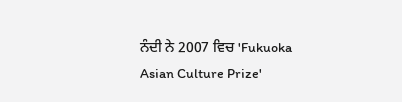ਨੰਦੀ ਨੇ 2007 ਵਿਚ 'Fukuoka Asian Culture Prize'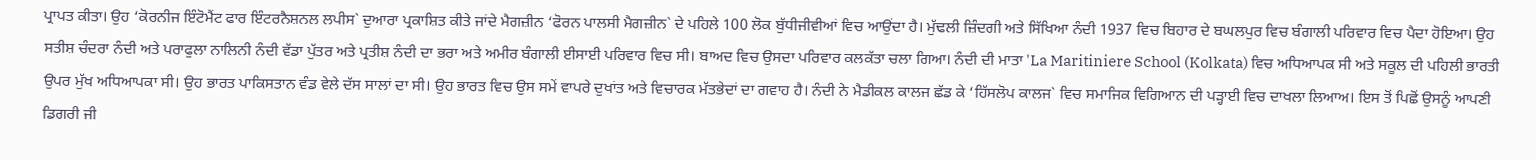ਪ੍ਰਾਪਤ ਕੀਤਾ। ਉਹ ‘ਕੋਰਨੀਜ ਇੰਟੋਮੈਂਟ ਫਾਰ ਇੰਟਰਨੈਸ਼ਨਲ ਲਪੀਸ` ਦੁਆਰਾ ਪ੍ਰਕਾਸ਼ਿਤ ਕੀਤੇ ਜਾਂਦੇ ਮੈਗਜ਼ੀਨ ‘ਫੋਰਨ ਪਾਲਸੀ ਮੈਗਜ਼ੀਨ` ਦੇ ਪਹਿਲੇ 100 ਲੋਕ ਬੁੱਧੀਜੀਵੀਆਂ ਵਿਚ ਆਉਂਦਾ ਹੈ। ਮੁੱਢਲੀ ਜ਼ਿੰਦਗੀ ਅਤੇ ਸਿੱਖਿਆ ਨੰਦੀ 1937 ਵਿਚ ਬਿਹਾਰ ਦੇ ਬਘਲਪੁਰ ਵਿਚ ਬੰਗਾਲੀ ਪਰਿਵਾਰ ਵਿਚ ਪੈਦਾ ਹੋਇਆ। ਉਹ ਸਤੀਸ਼ ਚੰਦਰਾ ਨੰਦੀ ਅਤੇ ਪਰਾਫੁਲਾ ਨਾਲਿਨੀ ਨੰਦੀ ਵੱਡਾ ਪੁੱਤਰ ਅਤੇ ਪ੍ਰਤੀਸ਼ ਨੰਦੀ ਦਾ ਭਰਾ ਅਤੇ ਅਮੀਰ ਬੰਗਾਲੀ ਈਸਾਈ ਪਰਿਵਾਰ ਵਿਚ ਸੀ। ਬਾਅਦ ਵਿਚ ਉਸਦਾ ਪਰਿਵਾਰ ਕਲਕੱਤਾ ਚਲਾ ਗਿਆ। ਨੰਦੀ ਦੀ ਮਾਤਾ 'La Maritiniere School (Kolkata) ਵਿਚ ਅਧਿਆਪਕ ਸੀ ਅਤੇ ਸਕੂਲ ਦੀ ਪਹਿਲੀ ਭਾਰਤੀ ਉਪਰ ਮੁੱਖ ਅਧਿਆਪਕਾ ਸੀ। ਉਹ ਭਾਰਤ ਪਾਕਿਸਤਾਨ ਵੰਡ ਵੇਲੇ ਦੱਸ ਸਾਲਾਂ ਦਾ ਸੀ। ਉਹ ਭਾਰਤ ਵਿਚ ਉਸ ਸਮੇਂ ਵਾਪਰੇ ਦੁਖਾਂਤ ਅਤੇ ਵਿਚਾਰਕ ਮੱਤਭੇਦਾਂ ਦਾ ਗਵਾਹ ਹੈ। ਨੰਦੀ ਨੇ ਮੈਡੀਕਲ ਕਾਲਜ ਛੱਡ ਕੇ ‘ਹਿੱਸਲੋਪ ਕਾਲਜ` ਵਿਚ ਸਮਾਜਿਕ ਵਿਗਿਆਨ ਦੀ ਪੜ੍ਹਾਈ ਵਿਚ ਦਾਖਲਾ ਲਿਆਅ। ਇਸ ਤੋਂ ਪਿਛੋਂ ਉਸਨੂੰ ਆਪਣੀ ਡਿਗਰੀ ਜੀ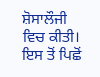ਸ਼ੋਸਾਲੌਜੀ ਵਿਚ ਕੀਤੀ। ਇਸ ਤੋਂ ਪਿਛੋਂ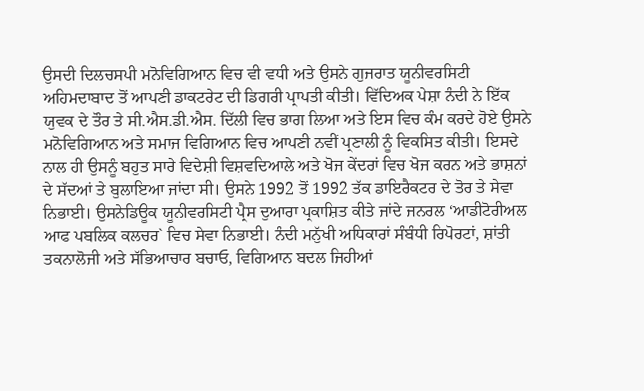ਉਸਦੀ ਦਿਲਚਸਪੀ ਮਨੋਵਿਗਿਆਨ ਵਿਚ ਵੀ ਵਧੀ ਅਤੇ ਉਸਨੇ ਗੁਜਰਾਤ ਯੂਨੀਵਰਸਿਟੀ ਅਹਿਮਦਾਬਾਦ ਤੋਂ ਆਪਣੀ ਡਾਕਟਰੇਟ ਦੀ ਡਿਗਰੀ ਪ੍ਰਾਪਤੀ ਕੀਤੀ। ਵਿੱਦਿਅਕ ਪੇਸ਼ਾ ਨੰਦੀ ਨੇ ਇੱਕ ਯੁਵਕ ਦੇ ਤੌਰ ਤੇ ਸੀ.ਐਸ.ਡੀ.ਐਸ. ਦਿੱਲੀ ਵਿਚ ਭਾਗ ਲਿਆ ਅਤੇ ਇਸ ਵਿਚ ਕੰਮ ਕਰਦੇ ਹੋਏ ਉਸਨੇ ਮਨੋਵਿਗਿਆਨ ਅਤੇ ਸਮਾਜ ਵਿਗਿਆਨ ਵਿਚ ਆਪਣੀ ਨਵੀਂ ਪ੍ਰਣਾਲੀ ਨੂੰ ਵਿਕਸਿਤ ਕੀਤੀ। ਇਸਦੇ ਨਾਲ ਹੀ ਉਸਨੂੰ ਬਹੁਤ ਸਾਰੇ ਵਿਦੇਸ਼ੀ ਵਿਸ਼ਵਦਿਆਲੇ ਅਤੇ ਖੋਜ ਕੇਂਦਰਾਂ ਵਿਚ ਖੋਜ ਕਰਨ ਅਤੇ ਭਾਸ਼ਨਾਂ ਦੇ ਸੱਦਆਂ ਤੇ ਬੁਲਾਇਆ ਜਾਂਦਾ ਸੀ। ਉਸਨੇ 1992 ਤੋਂ 1992 ਤੱਕ ਡਾਇਰੈਕਟਰ ਦੇ ਤੋਰ ਤੇ ਸੇਵਾ ਨਿਭਾਈ। ਉਸਨੇਡਿਊਕ ਯੂਨੀਵਰਸਿਟੀ ਪ੍ਰੈਸ ਦੁਆਰਾ ਪ੍ਰਕਾਸ਼ਿਤ ਕੀਤੇ ਜਾਂਦੇ ਜਨਰਲ ‘ਆਡੀਟੋਰੀਅਲ ਆਫ ਪਬਲਿਕ ਕਲਚਰ` ਵਿਚ ਸੇਵਾ ਨਿਭਾਈ। ਨੰਦੀ ਮਨੁੱਖੀ ਅਧਿਕਾਰਾਂ ਸੰਬੰਧੀ ਰਿਪੋਰਟਾਂ, ਸ਼ਾਂਤੀ ਤਕਨਾਲੋਜੀ ਅਤੇ ਸੱਭਿਆਚਾਰ ਬਚਾਓ, ਵਿਗਿਆਨ ਬਦਲ ਜਿਹੀਆਂ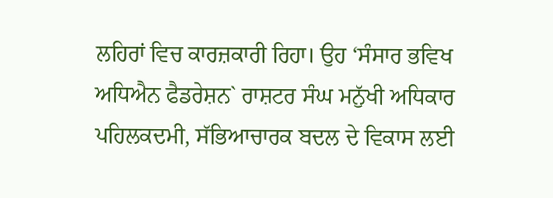ਲਹਿਰਾਂ ਵਿਚ ਕਾਰਜ਼ਕਾਰੀ ਰਿਹਾ। ਉਹ ‘ਸੰਸਾਰ ਭਵਿਖ ਅਧਿਐਨ ਫੈਡਰੇਸ਼ਨ` ਰਾਸ਼ਟਰ ਸੰਘ ਮਨੁੱਖੀ ਅਧਿਕਾਰ ਪਹਿਲਕਦਮੀ, ਸੱਭਿਆਚਾਰਕ ਬਦਲ ਦੇ ਵਿਕਾਸ ਲਈ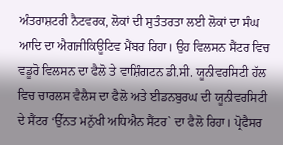ਅੰਤਰਾਸ਼ਟਰੀ ਨੈਟਵਰਕ, ਲੋਕਾਂ ਦੀ ਸੁਤੰਤਰਤਾ ਲਈ ਲੋਕਾਂ ਦਾ ਸੰਘ ਆਦਿ ਦਾ ਐਗਜੀਕਿਊਟਿਵ ਮੈਂਬਰ ਰਿਹਾ। ਉਹ ਵਿਲਸਨ ਸੈਂਟਰ ਵਿਚ ਵਡੂਰੋ ਵਿਲਸਨ ਦਾ ਫੈਲੋ ਤੇ ਵਾਸ਼ਿੰਗਟਨ ਡੀ.ਸੀ. ਯੂਨੀਵਰਸਿਟੀ ਹੱਲ ਵਿਚ ਚਾਰਲਸ ਵੈਲੈਸ ਦਾ ਫੈਲੋ ਅਤੇ ਈਡਨਬੁਰਘ ਦੀ ਯੂਨੀਵਰਸਿਟੀ ਦੇ ਸੈਂਟਰ ‘ਉੱਨਤ ਮਨੁੱਖੀ ਅਧਿਐਨ ਸੈਂਟਰ` ਦਾ ਫੈਲੋ ਰਿਹਾ। ਪ੍ਰੋਫੈਸਰ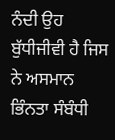ਨੰਦੀ ਉਹ ਬੁੱਧੀਜੀਵੀ ਹੈ ਜਿਸ ਨੇ ਅਸਮਾਨ ਭਿੰਨਤਾ ਸੰਬੰਧੀ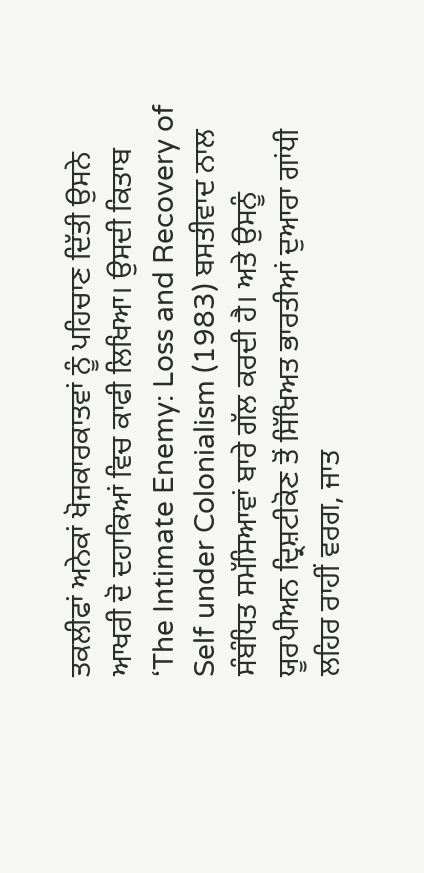ਤਕਲੀਫਾਂ ਅਨੇਕਾਂ ਖੋਜਕਾਰਕਾਤਵਾਂ ਨੂੰ ਪਹਿਚਾਣ ਦਿੱਤੀ ਉਸਨੇ ਆਖਰੀ ਦੋ ਦਹਾਕਿਆਂ ਵਿਚ ਕਾਫੀ ਲਿਖਿਆ। ਉਸਦੀ ਕਿਤਾਬ ‘The Intimate Enemy: Loss and Recovery of Self under Colonialism (1983) ਬਸਤੀਵਾਦ ਨਾਲ ਸੰਬੰਧਿਤ ਸਮੱਸਿਆਵਾਂ ਬਾਰੇ ਗੱਲ ਕਰਦੀ ਹੈ। ਅਤੇ ਉਸਨੂੰ ਯੂਰਪੀਅਨ ਦ੍ਰਿਸ਼ਟੀਕੋਣ ਤੋਂ ਸਿੱਖਿਅਤ ਭਾਰਤੀਆਂ ਦੁਆਰਾ ਗਾਂਧੀ ਲਹਿਰ ਰਾਹੀਂ ਵਰਗ, ਜਾਤ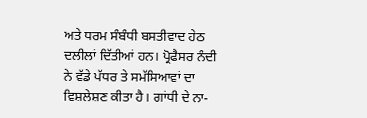ਅਤੇ ਧਰਮ ਸੰਬੰਧੀ ਬਸਤੀਵਾਦ ਹੇਠ ਦਲੀਲਾਂ ਦਿੱਤੀਆਂ ਹਨ। ਪ੍ਰੋਫੈਸਰ ਨੰਦੀ ਨੇ ਵੱਡੇ ਪੱਧਰ ਤੇ ਸਮੱਸਿਆਵਾਂ ਦਾ ਵਿਸ਼ਲੇਸ਼ਣ ਕੀਤਾ ਹੈ। ਗਾਂਧੀ ਦੇ ਨਾ-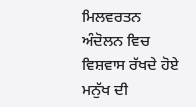ਮਿਲਵਰਤਨ ਅੰਦੋਲਨ ਵਿਚ ਵਿਸ਼ਵਾਸ ਰੱਖਦੇ ਹੋਏ ਮਨੁੱਖ ਦੀ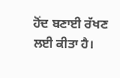ਹੋਂਦ ਬਣਾਈ ਰੱਖਣ ਲਈ ਕੀਤਾ ਹੈ।